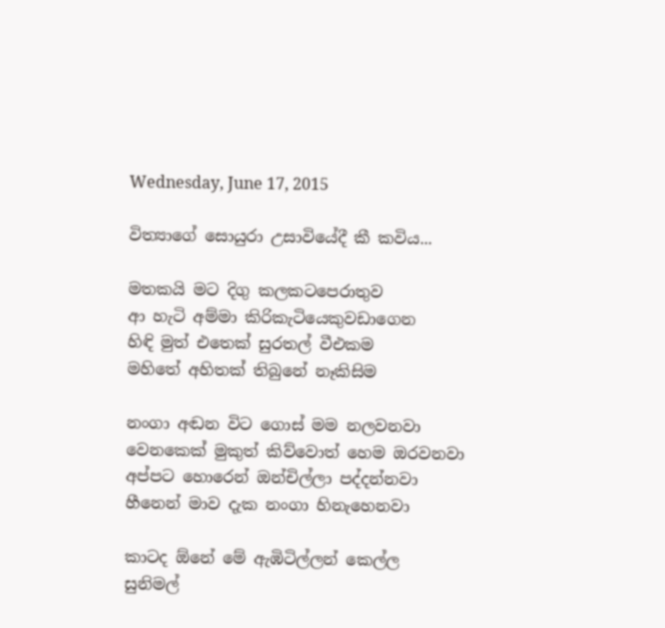Wednesday, June 17, 2015

විත්‍යාගේ සොයුරා උසාවියේදී කී කවිය...

මතකයි මට දිගු කලකටපෙරාතුව
ආ හැටි අම්මා කිරිකැටියෙකුවඩාගෙන
හිඳි මුත් එතෙක් සුරතල් වීඑකම
මහිතේ අහිතක් තිබුනේ නෑකිසිම

නංගා අඬන විට ගොස් මම නලවනවා
වෙනකෙක් මුකුත් කිව්වොත් හෙම ඔරවනවා
අප්පට හොරෙන් ඔන්චිල්ලා පද්දන්නවා
හීනෙන් මාව දැක නංගා හිනැහෙනවා

කාටද ඕනේ මේ ඇඹිටිල්ලන් කෙල්ල
සුනිමල්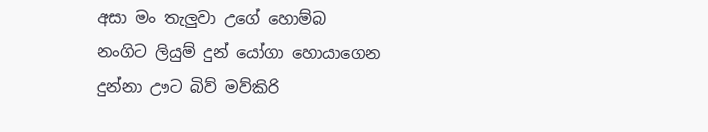අසා මං තැලුවා උගේ හොම්බ
නංගිට ලියුම් දුන් යෝගා හොයාගෙන
දුන්නා ඌට බිව් මව්කිරි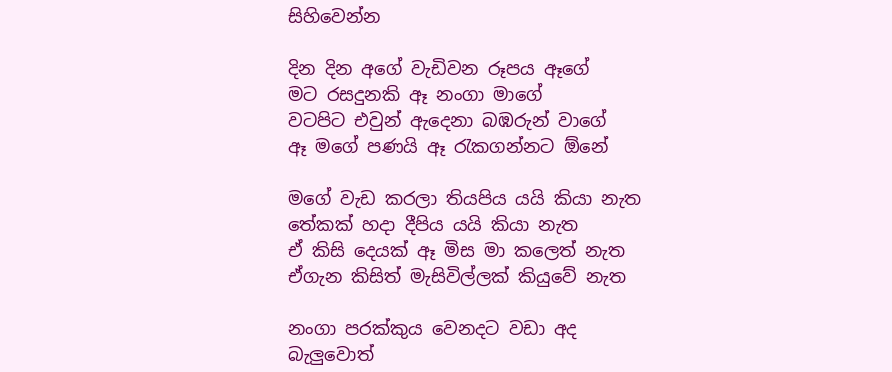සිහිවෙන්න

දින දින අගේ වැඩිවන රූපය ඈගේ
මට රසදුනකි ඈ නංගා මාගේ
වටපිට එවුන් ඇදෙනා බඹරුන් වාගේ
ඈ මගේ පණයි ඈ රැකගන්නට ඕනේ

මගේ වැඩ කරලා තියපිය යයි කියා නැත
තේකක් හදා දීපිය යයි කියා නැත
ඒ කිසි දෙයක් ඈ මිස මා කලෙත් නැත
ඒගැන කිසිත් මැසිවිල්ලක් කියුවේ නැත

නංගා පරක්කුය වෙනදට වඩා අද
බැලුවොත්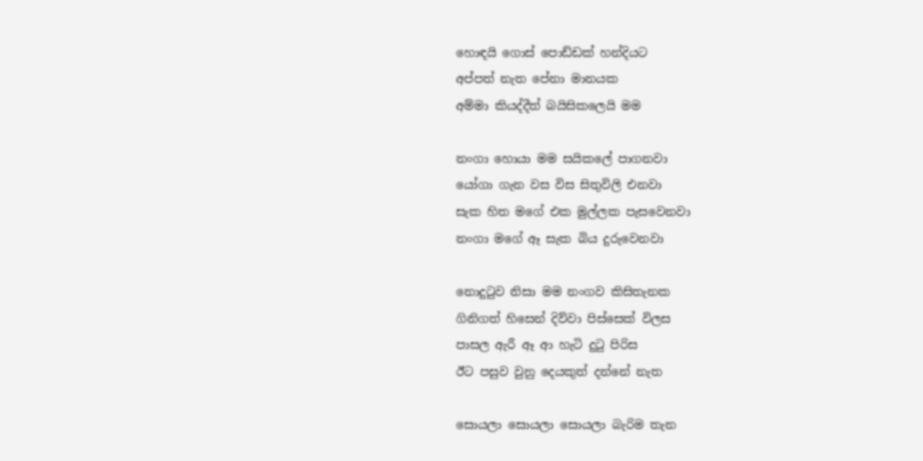හොඳයි ගොස් පොඩ්ඩක් හන්දියට
අප්පත් නැත පේනා මානයක
අම්මා කියද්දීත් බයිසිකලෙයි මම

නංගා හොයා මම සයිකලේ පාගනවා
යෝගා ගැන වස විස සිතුවිලි එනවා
සැක හිත මගේ එක මුල්ලක පැසවෙනවා
නංගා මගේ ඈ සැක බිය දුරුවෙනවා

නොදුටුව නිසා මම නංගව කිසිතැනක
ගිනිගත් හිසෙන් දිව්වා පිස්සෙක් විලස
පාසල ඇරී ඈ ආ හැටි දුටු පිරිස
ඊට පසුව වුනු දෙයකුත් දන්නේ නැත

සොයලා සොයලා සොයලා බැරිම තැන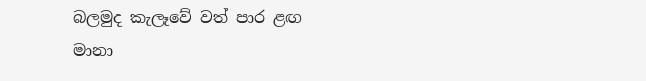බලමුද කැලෑවේ වත් පාර ළඟ
මානා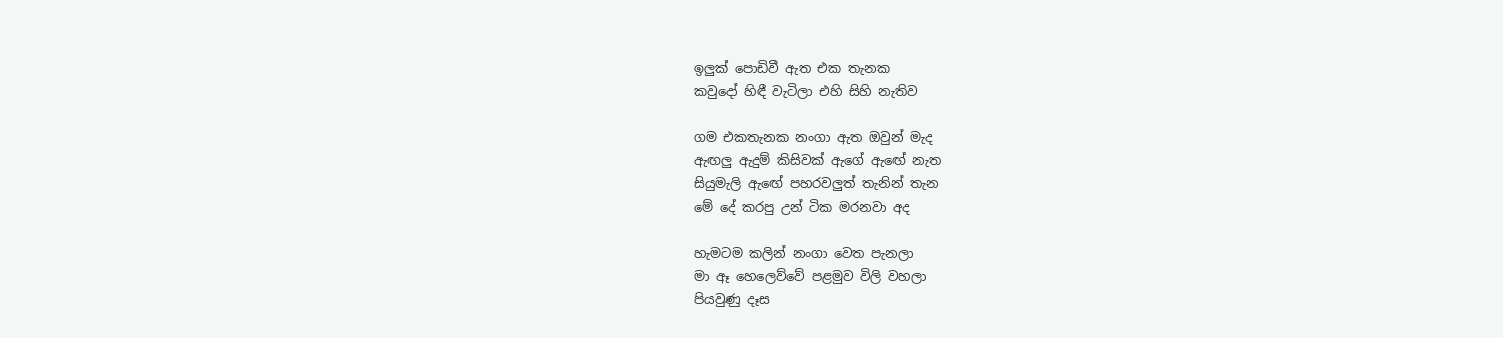ඉලුක් පොඩිවී ඇත එක තැනක
කවුදෝ හිඳී වැටිලා එහි සිහි නැතිව

ගම එකතැනක නංගා ඇත ඔවුන් මැද
ඇඟලු ඇදුම් කිසිවක් ඇගේ ඇඟේ නැත
සියුමැලි ඇඟේ පහරවලුත් තැනින් තැන
මේ දේ කරපු උන් ටික මරනවා අද

හැමටම කලින් නංගා වෙත පැනලා
මා ඈ හෙලෙව්වේ පළමුව විලි වහලා
පියවුණු දෑස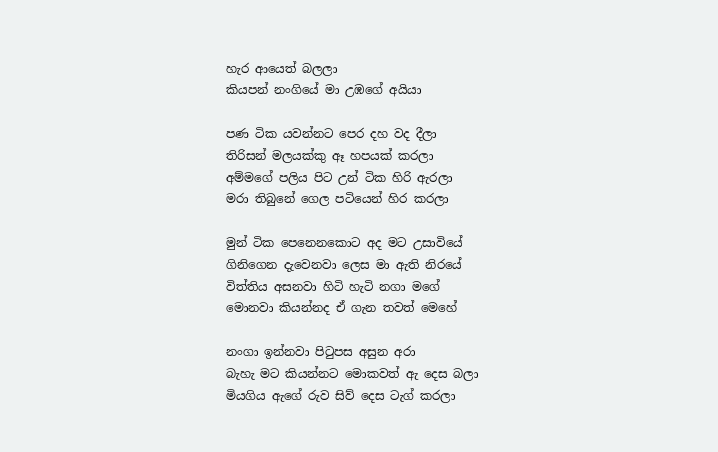හැර ආයෙත් බලලා
කියපන් නංගියේ මා උඹගේ අයියා

පණ ටික යවන්නට පෙර දහ වද දීලා
තිරිසන් මලයක්කු ඈ හපයක් කරලා
අම්මගේ පලිය පිට උන් ටික හිරි ඇරලා
මරා තිබුනේ ගෙල පටියෙන් හිර කරලා

මුන් ටික පෙනෙනකොට අද මට උසාවියේ
ගිනිගෙන දැවෙනවා ලෙස මා ඇති නිරයේ
විත්තිය අසනවා හිටි හැටි නගා මගේ
මොනවා කියන්නද ඒ ගැන තවත් මෙහේ

නංගා ඉන්නවා පිටුපස අසුන අරා
බැහැ මට කියන්නට මොකවත් ඇ දෙස බලා
මියගිය ඇගේ රුව සිව් දෙස ටැග් කරලා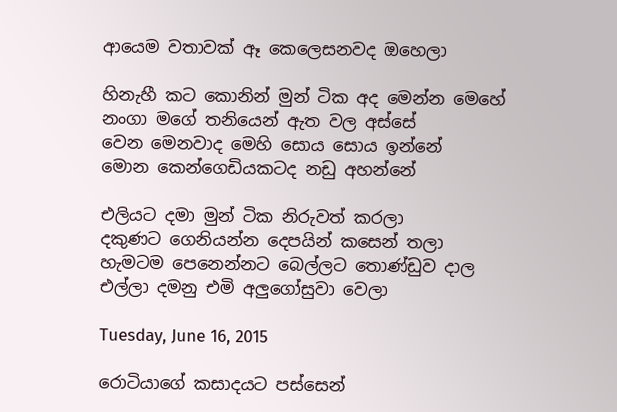ආයෙම වතාවක් ඈ කෙලෙසනවද ඔහෙලා

හිනැහී කට කොනින් මුන් ටික අද මෙන්න මෙහේ
නංගා මගේ තනියෙන් ඇත වල අස්සේ
වෙන මෙනවාද මෙහි සොය සොය ඉන්නේ
මොන කෙන්ගෙඩියකටද නඩු අහන්නේ

එලියට දමා මුන් ටික නිරුවත් කරලා
දකුණට ගෙනියන්න දෙපයින් කසෙන් තලා
හැමටම පෙනෙන්නට බෙල්ලට තොණ්ඩුව දාල
එල්ලා දමනු එමි අලුගෝසුවා වෙලා

Tuesday, June 16, 2015

රොටියාගේ කසාදයට පස්සෙන්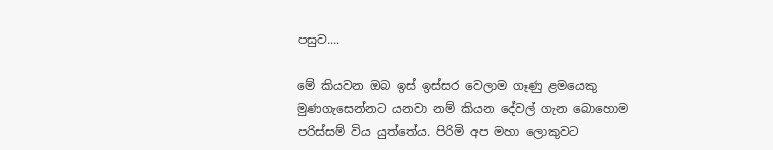පසුව....

මේ කියවන ඔබ ඉස් ඉස්සර වෙලාම ගෑණු ළමයෙකු මුණගැසෙන්නට යනවා නම් කියන දේවල් ගැන බොහොම පරිස්සම් විය යුත්තේය. පිරිමි අප මහා ලොකුවට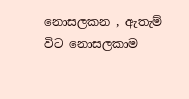නොසලකන , ඇතැම් විට නොසලකාම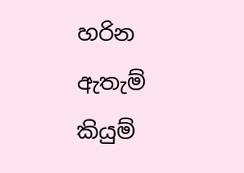හරින ඇතැම් කියුම්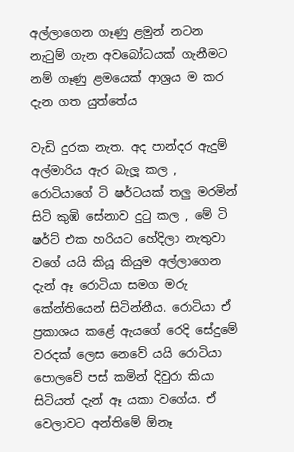අල්ලාගෙන ගෑණු ළමුන් නටන නැටුම් ගැන අවබෝධයක් ගැනීමට නම් ගෑණු ළමයෙක් ආශ්‍රය ම කර දැන ගත යුත්තේය

වැඩි දුරක නැත. අද පාන්දර ඇදුම් අල්මාරිය ඇර බැලූ කල , රොටියාගේ ටි ෂර්ටයක් තලු මරමින් සිටි කුඹි සේනාව දුටු කල , මේ ටි ෂර්ට් එක හරියට හේදිලා නැතුවා වගේ යයි කියූ කියුම අල්ලාගෙන දැන් ඈ රොටියා සමග මරු කේන්තියෙන් සිටින්නීය. රොටියා ඒ ප්‍රකාශය කළේ ඇයගේ රෙදි සේදුමේ වරදක් ලෙස නෙවේ යයි රොටියා පොලවේ පස් කමින් දිවුරා කියා සිටියත් දැන් ඈ යකා වගේය. ඒ වෙලාවට අන්තිමේ ඕනෑ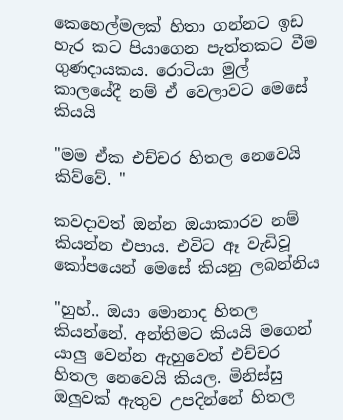කෙහෙල්මලක් හිතා ගන්නට ඉඩ හැර කට පියාගෙන පැත්තකට වීම ගුණදායකය. රොටියා මුල් කාලයේදී නම් ඒ වෙලාවට මෙසේ කියයි

"මම ඒක එච්චර හිතල නෙවෙයි කිව්වේ. "

කවදාවත් ඔන්න ඔයාකාරව නම් කියන්න එපාය. එවිට ඈ වැඩිවූ කෝපයෙන් මෙසේ කියනු ලබන්නිය

"හුහ්.. ඔයා මොනාද හිතල කියන්නේ. අන්තිමට කියයි මගෙන් යාලු වෙන්න ඇහුවෙත් එච්චර හිතල නෙවෙයි කියල. මිනිස්සු ඔලුවක් ඇතුව උපදින්නේ හිතල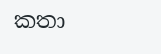කතා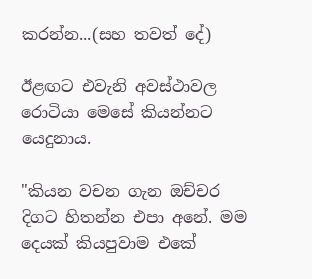කරන්න...(සහ තවත් දේ)

ඊළඟට එවැනි අවස්ථාවල රොටියා මෙසේ කියන්නට යෙදුනාය.

"කියන වචන ගැන ඔච්චර දිගට හිතන්න එපා අනේ. මම දෙයක් කියපුවාම එකේ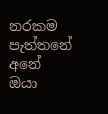නරකම පැත්තනේ අනේ ඔයා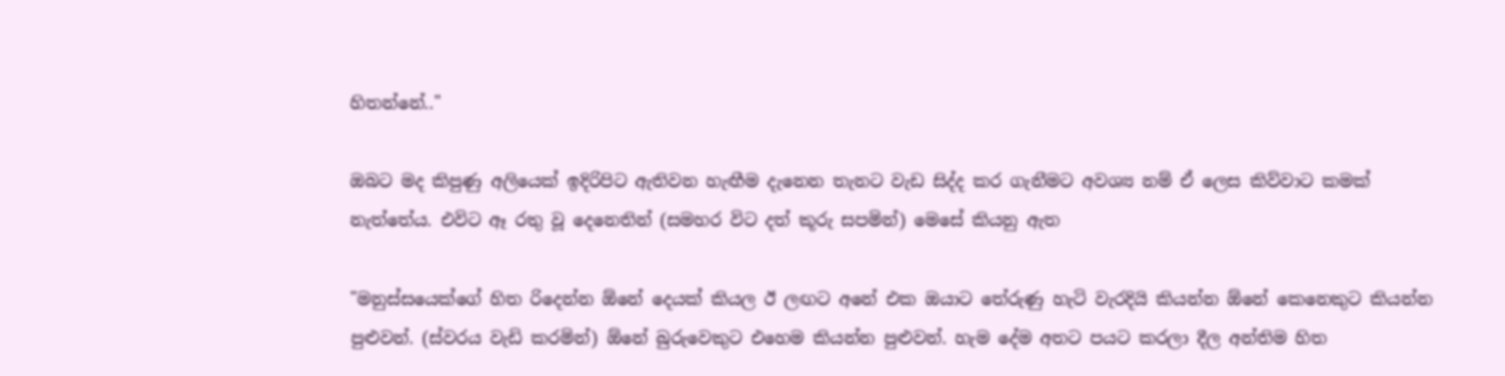හිතන්නේ.."

ඔබට මද කිපුණු අලියෙක් ඉදිරිපිට ඇතිවන හැඟීම දැනෙන තැනට වැඩ සිද්ද කර ගැනීමට අවශ්‍ය නම් ඒ ලෙස කිව්වාට කමක් නැත්තේය. එවිට ඈ රතු වූ දෙනෙතින් (සමහර විට දත් කූරු සපමින්) මෙසේ කියනු ඇත

"මනුස්සයෙක්ගේ හිත රිදෙන්න ඕනේ දෙයක් කියල ඊ ලඟට අනේ එක ඔයාට තේරුණු හැටි වැරදියි කියන්න ඕනේ කෙනෙකුට කියන්න පුළුවන්. (ස්වරය වැඩි කරමින්) ඕනේ බුරුවෙකුට එහෙම කියන්න පුළුවන්. හැම දේම අතට පයට කරලා දීල අන්තිම හිත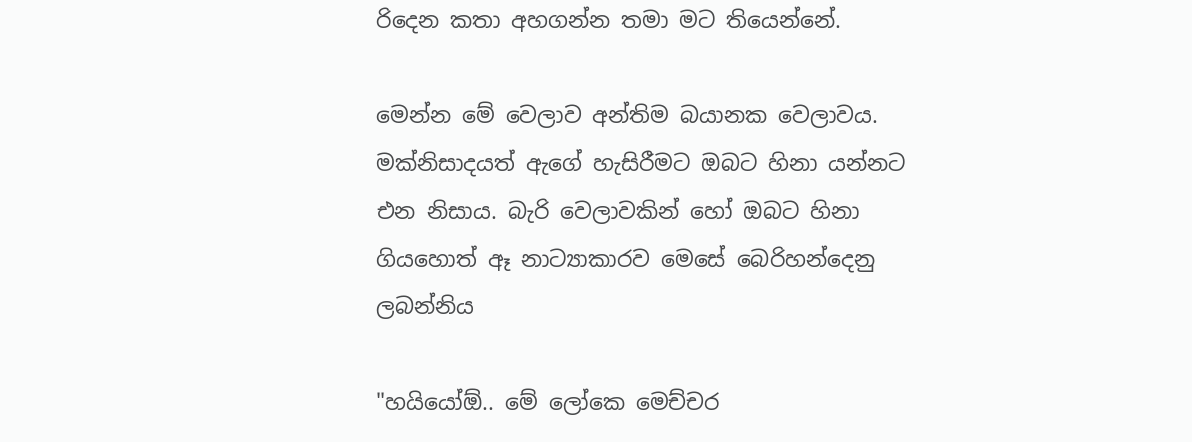රිදෙන කතා අහගන්න තමා මට තියෙන්නේ.

මෙන්න මේ වෙලාව අන්තිම බයානක වෙලාවය. මක්නිසාදයත් ඇගේ හැසිරීමට ඔබට හිනා යන්නට එන නිසාය. බැරි වෙලාවකින් හෝ ඔබට හිනා ගියහොත් ඈ නාට්‍යාකාරව මෙසේ බෙරිහන්දෙනු ලබන්නිය

"හයියෝඕ.. මේ ලෝකෙ මෙච්චර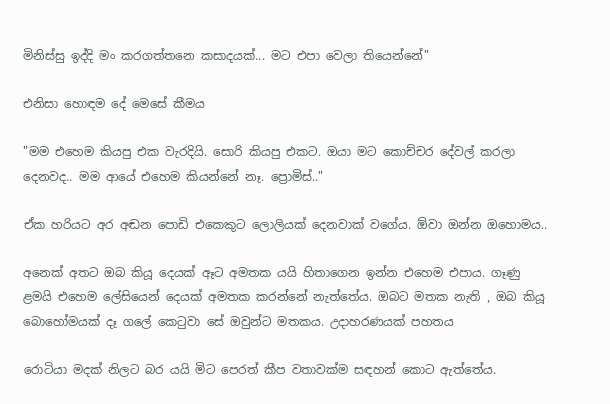මිනිස්සු ඉද්දි මං කරගත්තනෙ කසාදයක්... මට එපා වෙලා තියෙන්නේ"

එනිසා හොඳම දේ මෙසේ කීමය

"මම එහෙම කියපු එක වැරදියි. සොරි කියපු එකට. ඔයා මට කොච්චර දේවල් කරලා දෙනවද.. මම ආයේ එහෙම කියන්නේ නෑ. ප්‍රොමිස්.."

ඒක හරියට අර අඬන පොඩි එකෙකුට ලොලියක් දෙනවාක් වගේය. ඕවා ඔන්න ඔහොමය..

අනෙක් අතට ඔබ කියූ දෙයක් ඈට අමතක යයි හිතාගෙන ඉන්න එහෙම එපාය. ගෑණු ළමයි එහෙම ලේසියෙන් දෙයක් අමතක කරන්නේ නැත්තේය. ඔබට මතක නැති , ඔබ කියූ බොහෝමයක් දෑ ගලේ කෙටුවා සේ ඔවුන්ට මතකය. උදාහරණයක් පහතය

රොටියා මදක් නිලට බර යයි මිට පෙරත් කීප වතාවක්ම සඳහන් කොට ඇත්තේය.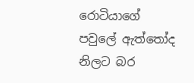රොටියාගේ පවුලේ ඇත්තෝද නිලට බර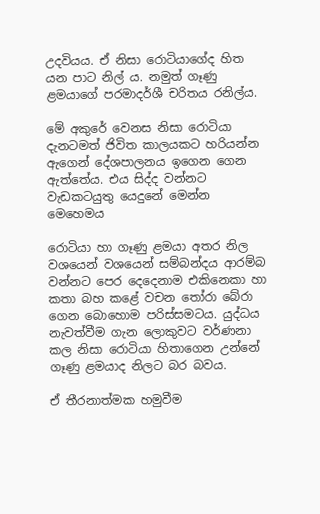උදවියය. ඒ නිසා රොටියාගේද හිත යන පාට නිල් ය. නමුත් ගෑණු ළමයාගේ පරමාදර්ශී චරිතය රනිල්ය.

මේ අකුරේ වෙනස නිසා රොටියා දැනටමත් ජිවිත කාලයකට හරියන්න ඇගෙන් දේශපාලනය ඉගෙන ගෙන ඇත්තේය. එය සිද්ද වන්නට වැඩකටයුතු යෙදුනේ මෙන්න මෙහෙමය

රොටියා හා ගෑණු ළමයා අතර නිල වශයෙන් වශයෙන් සම්බන්දය ආරම්බ වන්නට පෙර දෙදෙනාම එකිනෙකා හා කතා බහ කළේ වචන තෝරා බේරා ගෙන බොහොම පරිස්සමටය. යුද්ධය නැවත්වීම ගැන ලොකුවට වර්ණනා කල නිසා රොටියා හිතාගෙන උන්නේ ගෑණු ළමයාද නිලට බර බවය.

ඒ තීරනාත්මක හමුවීම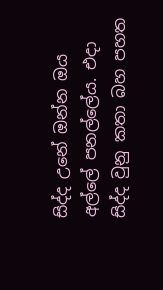සිද්ද උනේ ඔන්න ඔය අල්ලේ පනල්ලේය. එදා සිද්ද වුනු කතා බහ පහත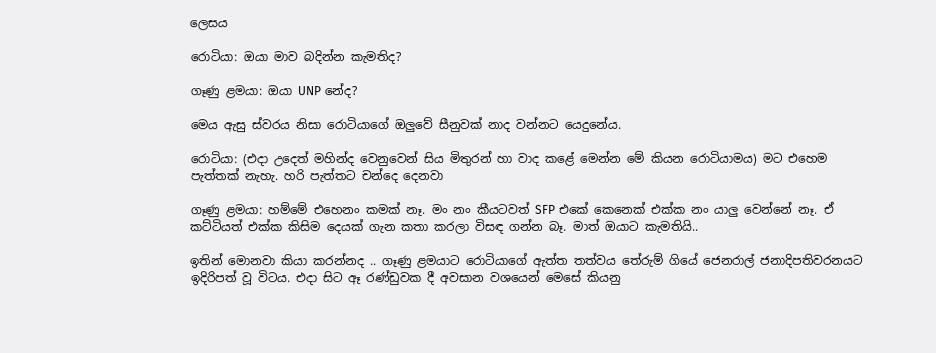ලෙසය

රොටියා: ඔයා මාව බදින්න කැමතිද?

ගෑණු ළමයා: ඔයා UNP නේද?

මෙය ඇසු ස්වරය නිසා රොටියාගේ ඔලුවේ සීනුවක් නාද වන්නට යෙදුනේය.

රොටියා: (එදා උදෙත් මහින්ද වෙනුවෙන් සිය මිතුරන් හා වාද කළේ මෙන්න මේ කියන රොටියාමය) මට එහෙම පැත්තක් නැහැ. හරි පැත්තට චන්දෙ දෙනවා

ගෑණු ළමයා: හම්මේ එහෙනං කමක් නෑ. මං නං කීයටවත් SFP එකේ කෙනෙක් එක්ක නං යාලු වෙන්නේ නෑ. ඒ කට්ටියත් එක්ක කිසිම දෙයක් ගැන කතා කරලා විසඳ ගන්න බෑ. මාත් ඔයාට කැමතියි..

ඉතින් මොනවා කියා කරන්නද .. ගෑණු ළමයාට රොටියාගේ ඇත්ත තත්වය තේරුම් ගියේ ජෙනරාල් ජනාදිපතිවරනයට ඉදිරිපත් වූ විටය. එදා සිට ඈ රණ්ඩුවක දී අවසාන වශයෙන් මෙසේ කියනු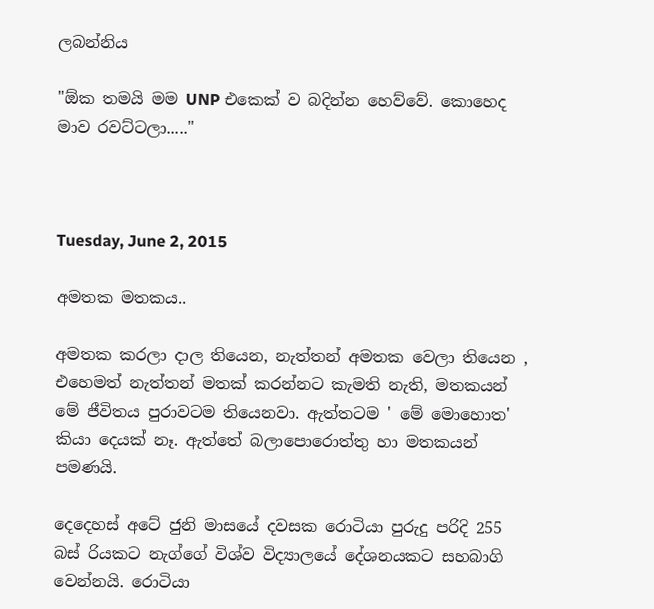ලබන්නිය

"ඕක තමයි මම UNP එකෙක් ව බදින්න හෙව්වේ. කොහෙද මාව රවට්ටලා....."



Tuesday, June 2, 2015

අමතක මතකය..

අමතක කරලා දාල තියෙන, නැත්තන් අමතක වෙලා තියෙන , එහෙමත් නැත්තන් මතක් කරන්නට කැමති නැති, මතකයන් මේ ජීවිතය පුරාවටම තියෙනවා. ඇත්තටම ' මේ මොහොත' කියා දෙයක් නෑ. ඇත්තේ බලාපොරොත්තු හා මතකයන් පමණයි.

දෙදෙහස් අටේ ජුනි මාසයේ දවසක රොටියා පුරුදු පරිදි 255 බස් රියකට නැග්ගේ විශ්ව විද්‍යාලයේ දේශනයකට සහබාගි වෙන්නයි. රොටියා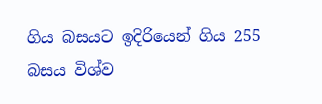ගිය බසයට ඉදිරියෙන් ගිය 255 බසය විශ්ව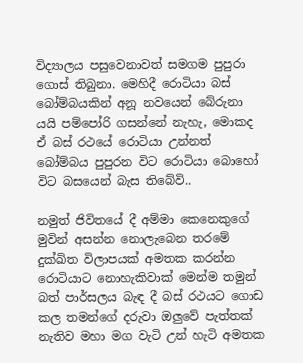විද්‍යාලය පසුවෙනාවත් සමගම පුපුරා ගොස් තිබුනා. මෙහිදී රොටියා බස් බෝම්බයකින් අනූ නවයෙන් බේරුනා යයි පම්පෝරි ගසන්නේ නැහැ, මොකද ඒ බස් රථයේ රොටියා උන්නත් බෝම්බය පුපුරන විට රොටියා බොහෝ විට බසයෙන් බැස තිබේවි..

නමුත් ජිවිතයේ දී අම්මා කෙනෙකුගේ මුවින් අසන්න නොලැබෙන තරමේ දුක්ඛිත විලාපයක් අමතක කරන්න රොටියාට නොහැකිවාක් මෙන්ම තමුන් බත් පාර්සලය බැඳ දී බස් රථයට ගොඩ කල තමන්ගේ දරුවා ඔලුවේ පැත්තක් නැතිව මහා මග වැටි උන් හැටි අමතක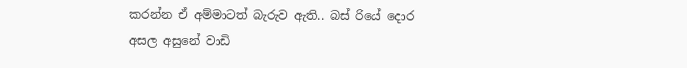කරන්න ඒ අම්මාටත් බැරුව ඇති.. බස් රියේ දොර අසල අසුනේ වාඩි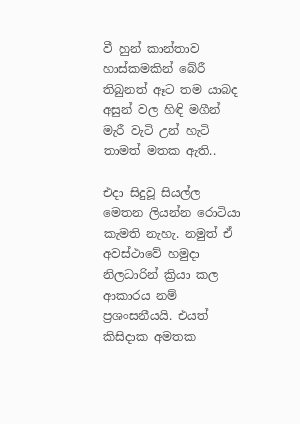වී හුන් කාන්තාව හාස්කමකින් බේරී තිබුනත් ඈට තම යාබද අසුන් වල හිඳි මගීන් මැරී වැටි උන් හැටි තාමත් මතක ඇති..

එදා සිදුවූ සියල්ල මෙතන ලියන්න රොටියා කැමති නැහැ. නමුත් ඒ අවස්ථාවේ හමුදා නිලධාරින් ක්‍රියා කල ආකාරය නම් ප්‍රශංසනීයයි. එයත් කිසිදාක අමතක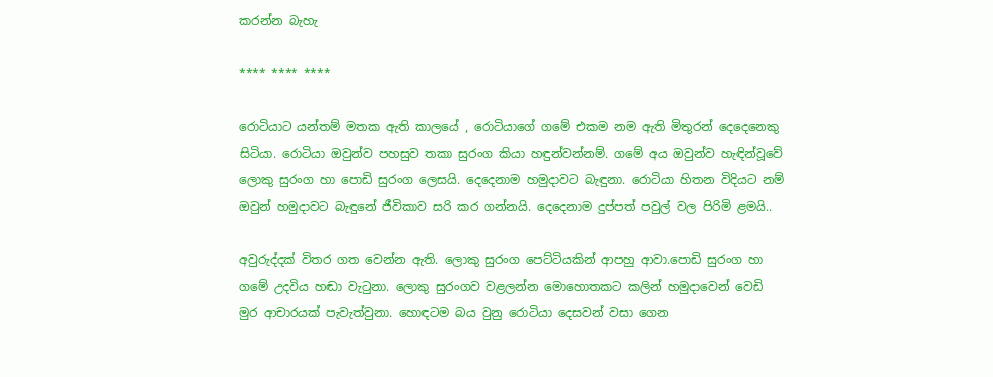කරන්න බැහැ

**** **** ****

රොටියාට යන්තම් මතක ඇති කාලයේ , රොටියාගේ ගමේ එකම නම ඇති මිතුරන් දෙදෙනෙකු සිටියා. රොටියා ඔවුන්ව පහසුව තකා සුරංග කියා හඳුන්වන්නම්. ගමේ අය ඔවුන්ව හැඳින්වූවේ ලොකු සුරංග හා පොඩි සුරංග ලෙසයි. දෙදෙනාම හමුදාවට බැඳුනා. රොටියා හිතන විදියට නම් ඔවුන් හමුදාවට බැඳුනේ ජීවිකාව සරි කර ගන්නයි. දෙදෙනාම දුප්පත් පවුල් වල පිරිමි ළමයි..

අවුරුද්දක් විතර ගත වෙන්න ඇති. ලොකු සුරංග පෙට්ටියකින් ආපහු ආවා.පොඩි සුරංග හා ගමේ උදවිය හඬා වැටුනා. ලොකු සුරංගව වළලන්න මොහොතකට කලින් හමුදාවෙන් වෙඩි මුර ආචාරයක් පැවැත්වුනා. හොඳටම බය වුනු රොටියා දෙසවන් වසා ගෙන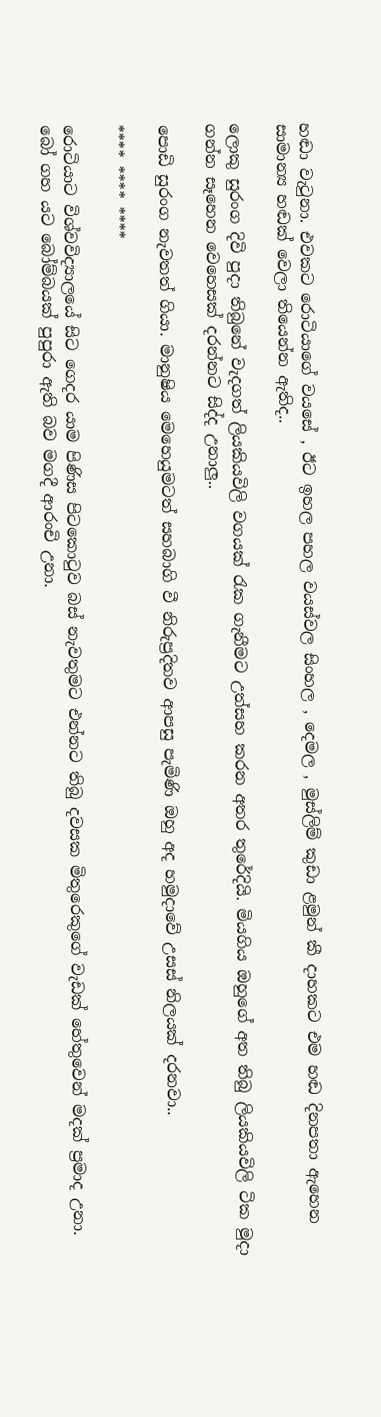හඬා වැටුනා. එවකට රොටියාගේ වයසේ , ඊට ඉහල පහල වයස්වල සිංහල , දෙමල , මුස්ලිම් කුඩා ළමුන් කී දාහකට එම හඬ දිනපතා ඇහෙන සාමාන්‍ය හඬක් වෙලා තියෙන්න ඇතිද..

ලොකු සුරංග දිවි පුදා තිබුනේ වැදගත් ලියකියවිලි වගයක් රැක ගැනීමට උත්සහ කරන අතර තුරේදියි. මියගිය ඔහුගේ අත තිබු ලියකියවිලි ටික මුදා ගන්න සෑහෙන වෙහෙසක් දරන්නට සිද්ද උනාලු..

පොඩි සුරංග නැවතත් ගියා. මානුෂිය මෙහෙයුමටත් සහබාගි වී නිරුප්‍රදිතව ආපසු පැමිණි ඔහු අද හමුදාවේ උසස් නිලයක් දරනවා..

**** **** ****

රොටියාට විශ්වවිද්‍යාලයේ සිට ගෙදර යාම පිණිස පිටකොටුව බස් නැවතුමට එන්නට තිබු දවසක මිතුරෙකුගේ වැඩක් හේතුවෙන් මදක් ප්‍රමාද උනා. බෝ ගහ යට බෝම්බයක් පුපුරා ඇති බව මගදී ආරංචි උනා.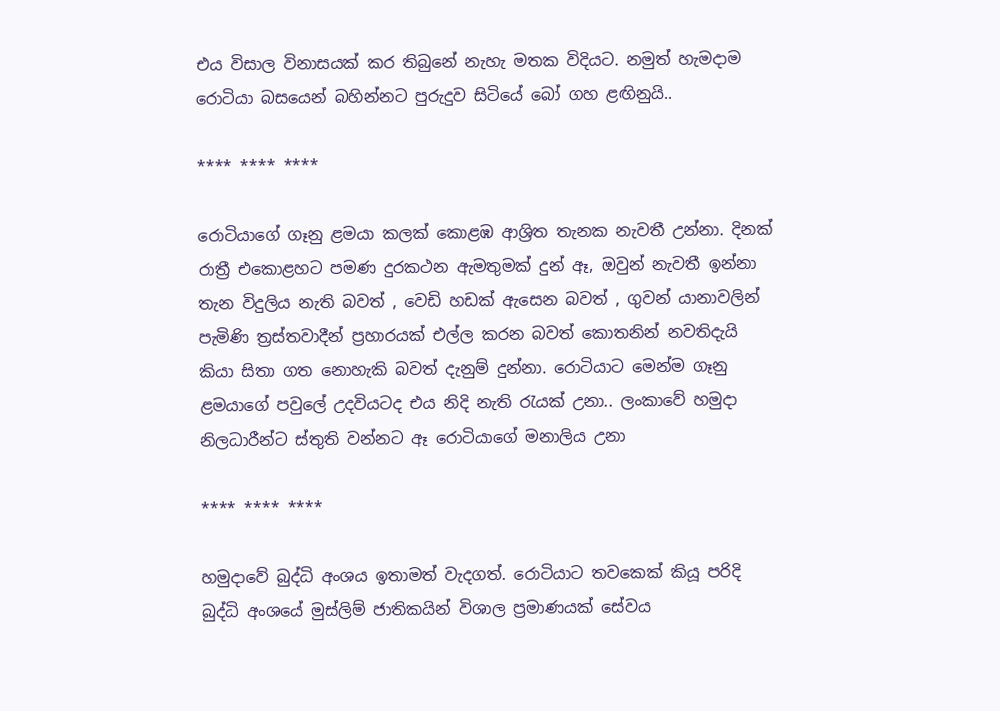එය විසාල විනාසයක් කර තිබුනේ නැහැ මතක විදියට. නමුත් හැමදාම රොටියා බසයෙන් බහින්නට පුරුදුව සිටියේ බෝ ගහ ළඟිනුයි..

**** **** ****

රොටියාගේ ගෑනු ළමයා කලක් කොළඹ ආශ්‍රිත තැනක නැවතී උන්නා. දිනක් රාත්‍රී එකොළහට පමණ දුරකථන ඇමතුමක් දුන් ඈ, ඔවුන් නැවතී ඉන්නා තැන විදුලිය නැති බවත් , වෙඩි හඩක් ඇසෙන බවත් , ගුවන් යානාවලින් පැමිණි ත්‍රස්තවාදීන් ප්‍රහාරයක් එල්ල කරන බවත් කොතනින් නවතිදැයි කියා සිතා ගත නොහැකි බවත් දැනුම් දුන්නා. රොටියාට මෙන්ම ගෑනු ළමයාගේ පවුලේ උදවියටද එය නිදි නැති රැයක් උනා.. ලංකාවේ හමුදා නිලධාරීන්ට ස්තුති වන්නට ඈ රොටියාගේ මනාලිය උනා

**** **** ****

හමුදාවේ බුද්ධි අංශය ඉතාමත් වැදගත්. රොටියාට තවකෙක් කියූ පරිදි බුද්ධි අංශයේ මුස්ලිම් ජාතිකයින් විශාල ප්‍රමාණයක් සේවය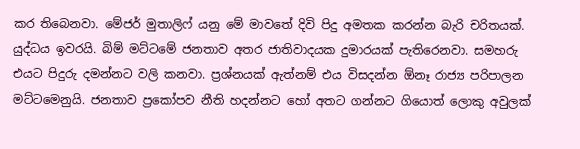කර තිබෙනවා. මේජර් මුතාලිෆ් යනු මේ මාවතේ දිවි පිදු අමතක කරන්න බැරි චරිතයක්. යුද්ධය ඉවරයි. බිම් මට්ටමේ ජනතාව අතර ජාතිවාදයක දුමාරයක් පැතිරෙනවා. සමහරු එයට පිදුරු දමන්නට වලි කනවා. ප්‍රශ්නයක් ඇත්නම් එය විසදන්න ඕනෑ රාජ්‍ය පරිපාලන මට්ටමෙනුයි. ජනතාව ප්‍රකෝපව නීති හදන්නට හෝ අතට ගන්නට ගියොත් ලොකු අවුලක්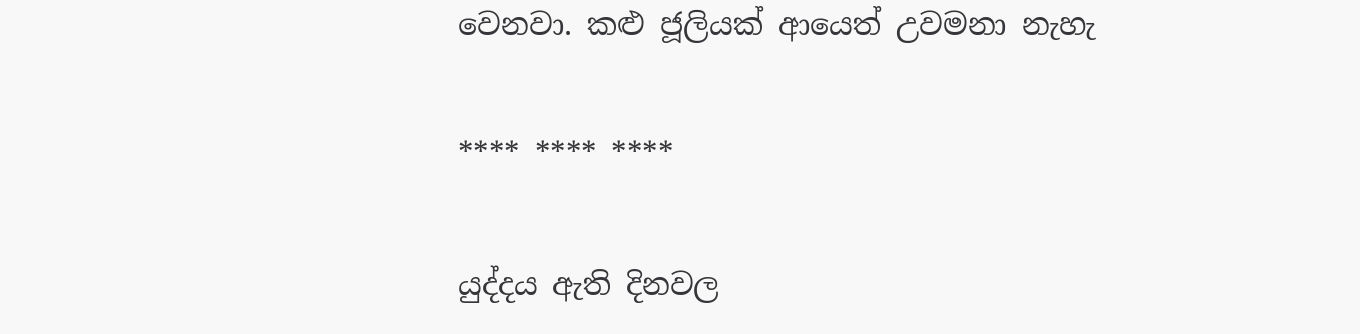වෙනවා. කළු ජූලියක් ආයෙත් උවමනා නැහැ

**** **** ****

යුද්දය ඇති දිනවල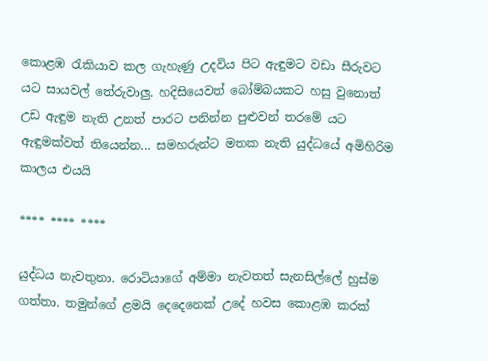කොළඹ රැකියාව කල ගැහැණු උදවිය පිට ඇඳුමට වඩා සීරුවට යට සායවල් තේරුවාලු. හදිසියෙවත් බෝම්බයකට හසු වුනොත් උඩ ඇඳුම නැති උනත් පාරට පනින්න පුළුවන් තරමේ යට ඇඳුමක්වත් තියෙන්න... සමහරුන්ට මතක නැති යුද්ධයේ අමිහිරිම කාලය එයයි

**** **** ****

යුද්ධය නැවතුනා. රොටියාගේ අම්මා නැවතත් සැනසිල්ලේ හුස්ම ගත්තා. තමුන්ගේ ළමයි දෙදෙනෙක් උදේ හවස කොළඹ කරක්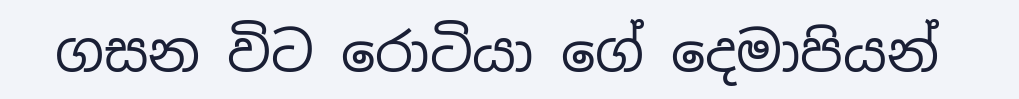ගසන විට රොටියා ගේ දෙමාපියන්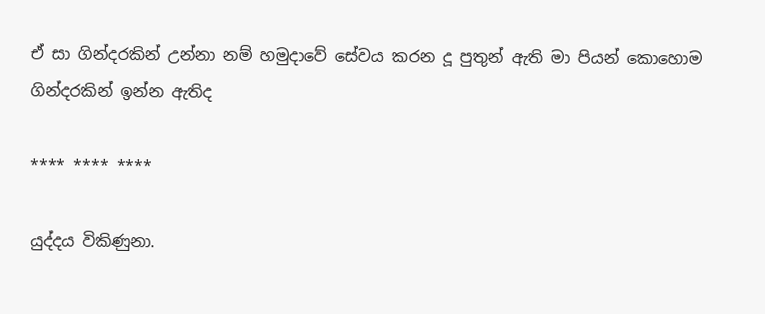ඒ සා ගින්දරකින් උන්නා නම් හමුදාවේ සේවය කරන දූ පුතුන් ඇති මා පියන් කොහොම ගින්දරකින් ඉන්න ඇතිද

**** **** ****

යුද්දය විකිණුනා.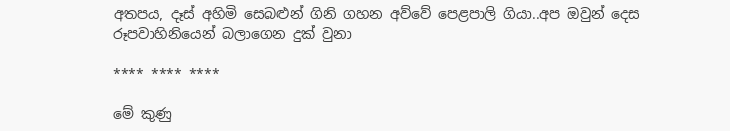අතපය, දෑස් අහිමි සෙබළුන් ගිනි ගහන අව්වේ පෙළපාලි ගියා..අප ඔවුන් දෙස රූපවාහිනියෙන් බලාගෙන දුක් වුනා

**** **** ****

මේ කුණු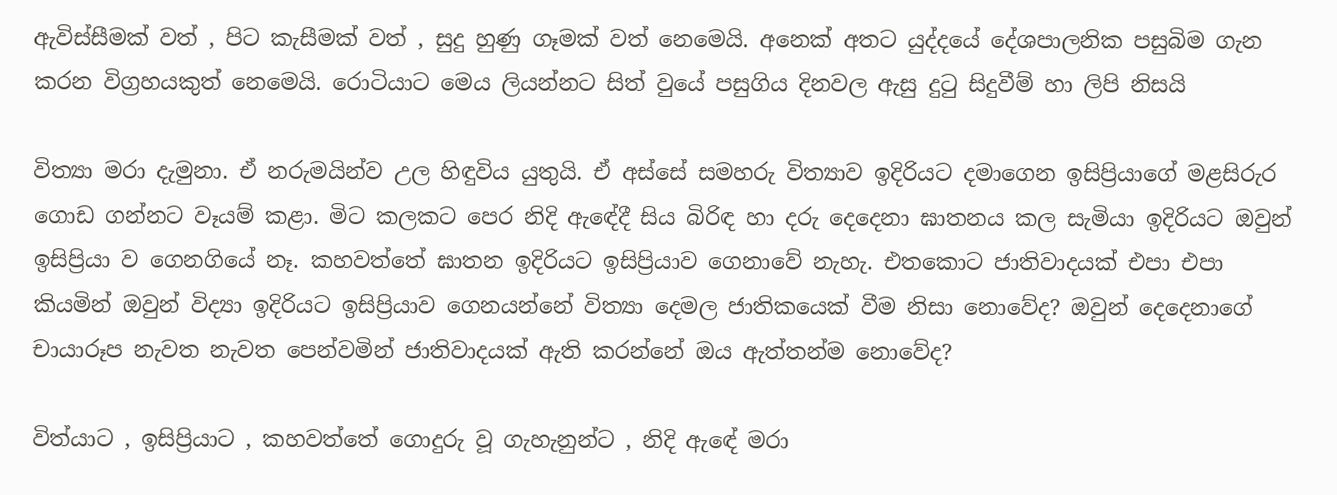ඇවිස්සීමක් වත් , පිට කැසීමක් වත් , සුදු හුණු ගෑමක් වත් නෙමෙයි. අනෙක් අතට යුද්දයේ දේශපාලනික පසුබිම ගැන කරන විග්‍රහයකුත් නෙමෙයි. රොටියාට මෙය ලියන්නට සිත් වුයේ පසුගිය දිනවල ඇසු දුටු සිදුවීම් හා ලිපි නිසයි

විත්‍යා මරා දැමුනා. ඒ නරුමයින්ව උල හිඳුවිය යුතුයි. ඒ අස්සේ සමහරු විත්‍යාව ඉදිරියට දමාගෙන ඉසිප්‍රියාගේ මළසිරුර ගොඩ ගන්නට වෑයම් කළා. මිට කලකට පෙර නිදි ඇඳේදී සිය බිරිඳ හා දරු දෙදෙනා ඝාතනය කල සැමියා ඉදිරියට ඔවුන් ඉසිප්‍රියා ව ගෙනගියේ නෑ. කහවත්තේ ඝාතන ඉදිරියට ඉසිප්‍රියාව ගෙනාවේ නැහැ. එතකොට ජාතිවාදයක් එපා එපා කියමින් ඔවුන් විද්‍යා ඉදිරියට ඉසිප්‍රියාව ගෙනයන්නේ විත්‍යා දෙමල ජාතිකයෙක් වීම නිසා නොවේද? ඔවුන් දෙදෙනාගේ චායාරූප නැවත නැවත පෙන්වමින් ජාතිවාදයක් ඇති කරන්නේ ඔය ඇත්තන්ම නොවේද?

විත්යාට , ඉසිප්‍රියාට , කහවත්තේ ගොදුරු වූ ගැහැනුන්ට , නිදි ඇඳේ මරා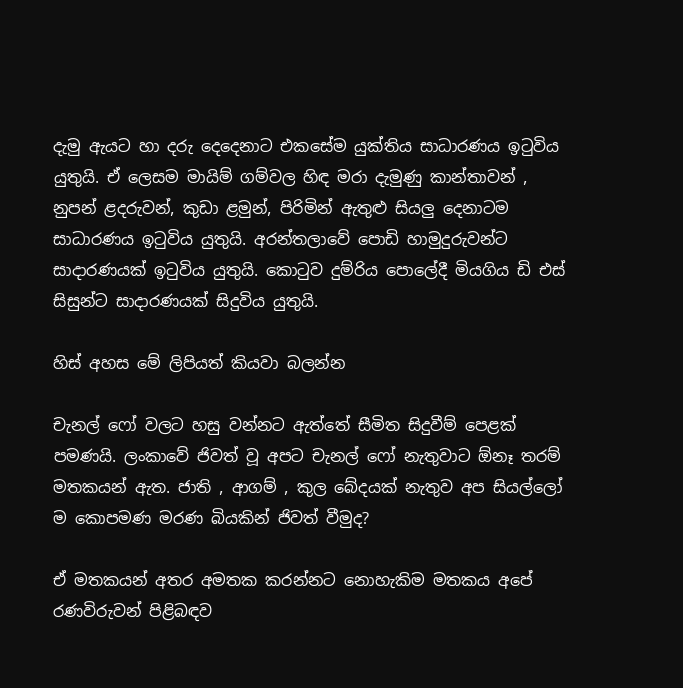දැමු ඇයට හා දරු දෙදෙනාට එකසේම යුක්තිය සාධාරණය ඉටුවිය යුතුයි. ඒ ලෙසම මායිම් ගම්වල හිඳ මරා දැමුණු කාන්තාවන් , නුපන් ළදරුවන්, කුඩා ළමුන්, පිරිමින් ඇතුළු සියලු දෙනාටම සාධාරණය ඉටුවිය යුතුයි. අරන්තලාවේ පොඩි හාමුදුරුවන්ට සාදාරණයක් ඉටුවිය යුතුයි. කොටුව දුම්රිය පොලේදී මියගිය ඩි එස් සිසුන්ට සාදාරණයක් සිදුවිය යුතුයි.

හිස් අහස මේ ලිපියත් කියවා බලන්න

චැනල් ෆෝ වලට හසු වන්නට ඇත්තේ සීමිත සිදුවීම් පෙළක් පමණයි. ලංකාවේ ජිවත් වූ අපට චැනල් ෆෝ නැතුවාට ඕනෑ තරම් මතකයන් ඇත. ජාති , ආගම් , කුල බේදයක් නැතුව අප සියල්ලෝ ම කොපමණ මරණ බියකින් ජිවත් වීමුද?

ඒ මතකයන් අතර අමතක කරන්නට නොහැකිම මතකය අපේ රණවිරුවන් පිළිබඳව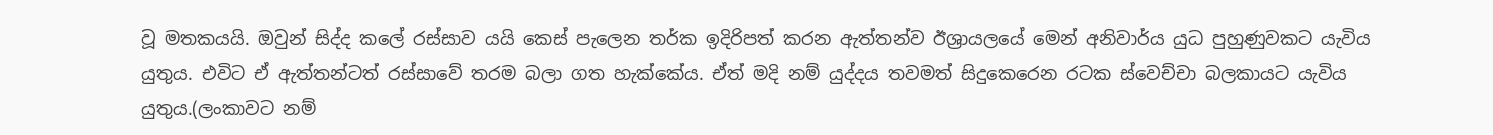වූ මතකයයි. ඔවුන් සිද්ද කලේ රස්සාව යයි කෙස් පැලෙන තර්ක ඉදිරිපත් කරන ඇත්තන්ව ඊශ්‍රායලයේ මෙන් අනිවාර්ය යුධ පුහුණුවකට යැවිය යුතුය. එවිට ඒ ඇත්තන්ටත් රස්සාවේ තරම බලා ගත හැක්කේය. ඒත් මදි නම් යුද්දය තවමත් සිදුකෙරෙන රටක ස්වෙච්චා බලකායට යැවිය යුතුය.(ලංකාවට නම්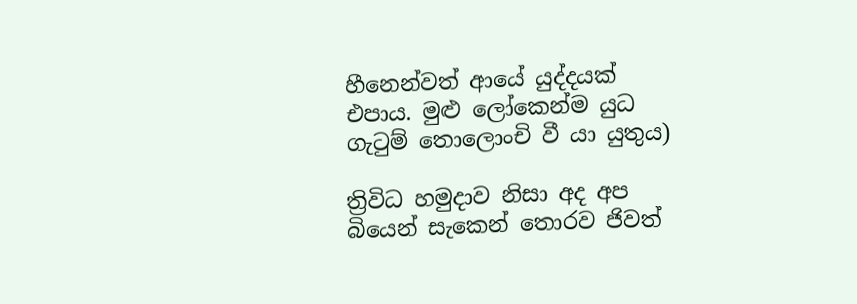හීනෙන්වත් ආයේ යුද්දයක් එපාය. මුළු ලෝකෙන්ම යුධ ගැටුම් තොලොංචි වී යා යුතුය)

ත්‍රිවිධ හමුදාව නිසා අද අප බියෙන් සැකෙන් තොරව ජිවත්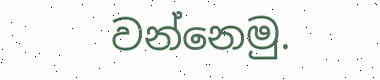වන්නෙමු.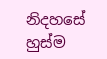නිදහසේ හුස්ම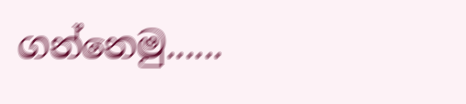ගන්නෙමු......